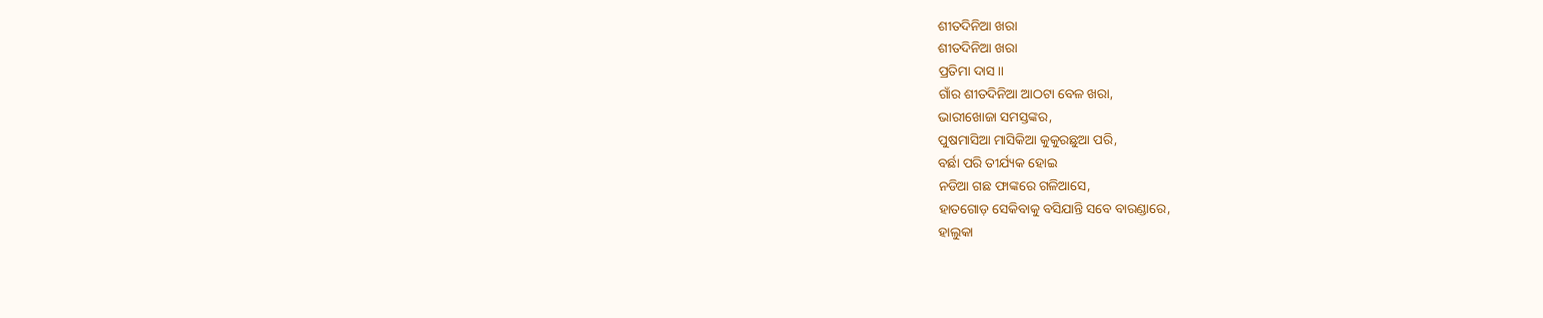ଶୀତଦିନିଆ ଖରା
ଶୀତଦିନିଆ ଖରା
ପ୍ରତିମା ଦାସ।।
ଗାଁର ଶୀତଦିନିଆ ଆଠଟା ବେଳ ଖରା,
ଭାରୀଖୋଜା ସମସ୍ତଙ୍କର,
ପୁଷମାସିଆ ମାସିକିଆ କୁକୁରଛୁଆ ପରି,
ବର୍ଛା ପରି ତୀର୍ଯ୍ୟକ ହୋଇ
ନଡିଆ ଗଛ ଫାଙ୍କରେ ଗଳିଆସେ,
ହାତଗୋଡ଼ ସେକିବାକୁ ବସିଯାନ୍ତି ସବେ ବାରଣ୍ଡାରେ,
ହାଲୁକା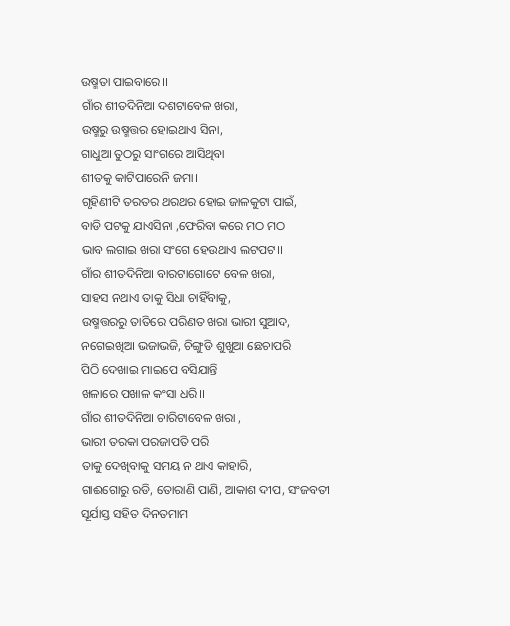ଉଷ୍ମତା ପାଇବାରେ।।
ଗାଁର ଶୀତଦିନିଆ ଦଶଟାବେଳ ଖରା,
ଉଷ୍ମରୁ ଉଷ୍ମତ୍ତର ହୋଇଥାଏ ସିନା,
ଗାଧୁଆ ତୁଠରୁ ସାଂଗରେ ଆସିଥିବା
ଶୀତକୁ କାଟିପାରେନି ଜମା।
ଗୃହିଣୀଟି ତରତର ଥରଥର ହୋଇ ଜାଳକୁଟା ପାଇଁ,
ବାଡି ପଟକୁ ଯାଏସିନା ,ଫେରିବା କରେ ମଠ ମଠ
ଭାବ ଲଗାଇ ଖରା ସଂଗେ ହେଉଥାଏ ଲଟପଟ।।
ଗାଁର ଶୀତଦିନିଆ ବାରଟାଗୋଟେ ବେଳ ଖରା,
ସାହସ ନଥାଏ ତାକୁ ସିଧା ଚାହିଁବାକୁ,
ଉଷ୍ମତ୍ତରରୁ ତାତିରେ ପରିଣତ ଖରା ଭାରୀ ସୁଆଦ,
ନଗେଇଖିଆ ଭଜାଭଜି, ଚିଙ୍ଗୁଡି ଶୁଖୁଆ ଛେଚାପରି
ପିଠି ଦେଖାଇ ମାଇପେ ବସିଯାନ୍ତି
ଖଳାରେ ପଖାଳ କଂସା ଧରି।।
ଗାଁର ଶୀତଦିନିଆ ଚାରିଟାବେଳ ଖରା ,
ଭାରୀ ତରକା ପରଜାପତି ପରି
ତାକୁ ଦେଖିବାକୁ ସମୟ ନ ଥାଏ କାହାରି,
ଗାଈଗୋରୁ ରଡି, ତୋରାଣି ପାଣି, ଆକାଶ ଦୀପ, ସଂଜବତୀ
ସୂର୍ଯାସ୍ତ ସହିତ ଦିନତମାମ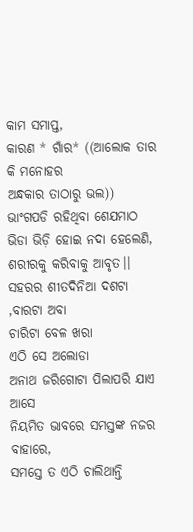କାମ ସମାପ୍ତ,
କାରଣ * ଗାଁର* ((ଆଲୋକ ତାର କି ମନୋହର
ଅନ୍ଧକାର ତାଠାରୁ ଭଲ))
ଭାଂଗପଡି ରହିଥିବା ଶେଯମାଠ
ଭିଡା ଭିଡ଼ି ହୋଇ ନଦା ହେଲେଣି,
ଶରୀରକୁ କରିବାକୁ ଆବୃତ।।
ସହରର ଶୀତଦିନିଆ ଦଶଟା ,ବାରଟା ଅବା
ଚାରିଟା ବେଳ ଖରା
ଏଠି ସେ ଅଲୋଡା
ଅନାଥ ଜରିଗୋଟା ପିଲାପରି ଯାଏ ଆସେ
ନିୟମିତ ଭାବରେ ସମସ୍ତଙ୍କ ନଜର ବାହାରେ,
ସମସ୍ତେ ତ ଏଠି ଚାଲିଥାନ୍ତି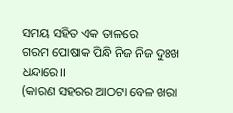ସମୟ ସହିତ ଏକ ତାଳରେ
ଗରମ ପୋଷାକ ପିନ୍ଧି ନିଜ ନିଜ ଦୁଃଖ ଧନ୍ଦାରେ।।
(କାରଣ ସହରର ଆଠଟା ବେଳ ଖରା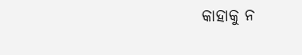କାହାକୁ ନ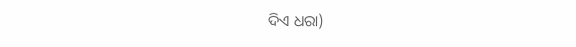ଦିଏ ଧରା)